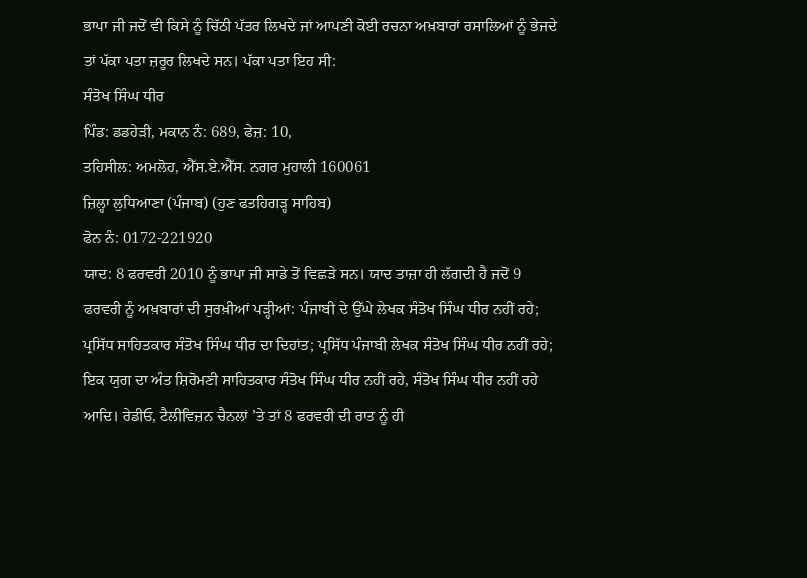ਭਾਪਾ ਜੀ ਜਦੋਂ ਵੀ ਕਿਸੇ ਨੂੰ ਚਿੱਠੀ ਪੱਤਰ ਲਿਖਦੇ ਜਾਂ ਆਪਣੀ ਕੋਈ ਰਚਨਾ ਅਖ਼ਬਾਰਾਂ ਰਸਾਲਿਆਂ ਨੂੰ ਭੇਜਦੇ ਤਾਂ ਪੱਕਾ ਪਤਾ ਜ਼ਰੂਰ ਲਿਖਦੇ ਸਨ। ਪੱਕਾ ਪਤਾ ਇਹ ਸੀ:
ਸੰਤੋਖ ਸਿੰਘ ਧੀਰ
ਪਿੰਡ: ਡਡਹੇੜੀ, ਮਕਾਨ ਨੰ: 689, ਫੇਜ਼: 10,
ਤਹਿਸੀਲ: ਅਮਲੋਹ, ਐੱਸ.ਏ.ਐੱਸ. ਨਗਰ ਮੁਹਾਲੀ 160061
ਜ਼ਿਲ੍ਹਾ ਲੁਧਿਆਣਾ (ਪੰਜਾਬ) (ਹੁਣ ਫਤਹਿਗੜ੍ਹ ਸਾਹਿਬ)
ਫੋਨ ਨੰ: 0172-221920
ਯਾਦ: 8 ਫਰਵਰੀ 2010 ਨੂੰ ਭਾਪਾ ਜੀ ਸਾਡੇ ਤੋਂ ਵਿਛੜੇ ਸਨ। ਯਾਦ ਤਾਜ਼ਾ ਹੀ ਲੱਗਦੀ ਹੈ ਜਦੋਂ 9 ਫਰਵਰੀ ਨੂੰ ਅਖ਼ਬਾਰਾਂ ਦੀ ਸੁਰਖ਼ੀਆਂ ਪੜ੍ਹੀਆਂ: ਪੰਜਾਬੀ ਦੇ ਉੱਘੇ ਲੇਖਕ ਸੰਤੋਖ ਸਿੰਘ ਧੀਰ ਨਹੀਂ ਰਹੇ; ਪ੍ਰਸਿੱਧ ਸਾਹਿਤਕਾਰ ਸੰਤੋਖ ਸਿੰਘ ਧੀਰ ਦਾ ਦਿਹਾਂਤ; ਪ੍ਰਸਿੱਧ ਪੰਜਾਬੀ ਲੇਖਕ ਸੰਤੋਖ ਸਿੰਘ ਧੀਰ ਨਹੀਂ ਰਹੇ; ਇਕ ਯੁਗ ਦਾ ਅੰਤ ਸ਼ਿਰੋਮਣੀ ਸਾਹਿਤਕਾਰ ਸੰਤੋਖ ਸਿੰਘ ਧੀਰ ਨਹੀਂ ਰਹੇ, ਸੰਤੋਖ ਸਿੰਘ ਧੀਰ ਨਹੀਂ ਰਹੇ ਆਦਿ। ਰੇਡੀਓ, ਟੈਲੀਵਿਜ਼ਨ ਚੈਨਲਾਂ ’ਤੇ ਤਾਂ 8 ਫਰਵਰੀ ਦੀ ਰਾਤ ਨੂੰ ਹੀ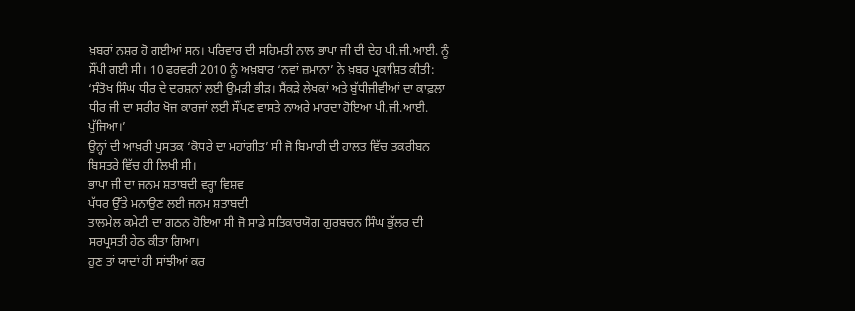ਖ਼ਬਰਾਂ ਨਸ਼ਰ ਹੋ ਗਈਆਂ ਸਨ। ਪਰਿਵਾਰ ਦੀ ਸਹਿਮਤੀ ਨਾਲ ਭਾਪਾ ਜੀ ਦੀ ਦੇਹ ਪੀ.ਜੀ.ਆਈ. ਨੂੰ ਸੌਂਪੀ ਗਈ ਸੀ। 10 ਫਰਵਰੀ 2010 ਨੂੰ ਅਖ਼ਬਾਰ ‘ਨਵਾਂ ਜ਼ਮਾਨਾ’ ਨੇ ਖ਼ਬਰ ਪ੍ਰਕਾਸ਼ਿਤ ਕੀਤੀ: ‘ਸੰਤੋਖ ਸਿੰਘ ਧੀਰ ਦੇ ਦਰਸ਼ਨਾਂ ਲਈ ਉਮੜੀ ਭੀੜ। ਸੈਂਕੜੇ ਲੇਖਕਾਂ ਅਤੇ ਬੁੱਧੀਜੀਵੀਆਂ ਦਾ ਕਾਫ਼ਲਾ ਧੀਰ ਜੀ ਦਾ ਸਰੀਰ ਖੋਜ ਕਾਰਜਾਂ ਲਈ ਸੌਂਪਣ ਵਾਸਤੇ ਨਾਅਰੇ ਮਾਰਦਾ ਹੋਇਆ ਪੀ.ਜੀ.ਆਈ. ਪੁੱਜਿਆ।’
ਉਨ੍ਹਾਂ ਦੀ ਆਖ਼ਰੀ ਪੁਸਤਕ ‘ਕੋਧਰੇ ਦਾ ਮਹਾਂਗੀਤ’ ਸੀ ਜੋ ਬਿਮਾਰੀ ਦੀ ਹਾਲਤ ਵਿੱਚ ਤਕਰੀਬਨ ਬਿਸਤਰੇ ਵਿੱਚ ਹੀ ਲਿਖੀ ਸੀ।
ਭਾਪਾ ਜੀ ਦਾ ਜਨਮ ਸ਼ਤਾਬਦੀ ਵਰ੍ਹਾ ਵਿਸ਼ਵ
ਪੱਧਰ ਉੱਤੇ ਮਨਾਉਣ ਲਈ ਜਨਮ ਸ਼ਤਾਬਦੀ
ਤਾਲਮੇਲ ਕਮੇਟੀ ਦਾ ਗਠਨ ਹੋਇਆ ਸੀ ਜੋ ਸਾਡੇ ਸਤਿਕਾਰਯੋਗ ਗੁਰਬਚਨ ਸਿੰਘ ਭੁੱਲਰ ਦੀ ਸਰਪ੍ਰਸਤੀ ਹੇਠ ਕੀਤਾ ਗਿਆ।
ਹੁਣ ਤਾਂ ਯਾਦਾਂ ਹੀ ਸਾਂਝੀਆਂ ਕਰ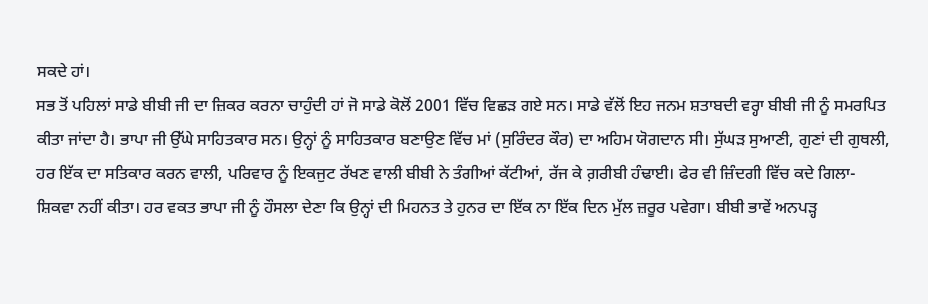ਸਕਦੇ ਹਾਂ।
ਸਭ ਤੋਂ ਪਹਿਲਾਂ ਸਾਡੇ ਬੀਬੀ ਜੀ ਦਾ ਜ਼ਿਕਰ ਕਰਨਾ ਚਾਹੁੰਦੀ ਹਾਂ ਜੋ ਸਾਡੇ ਕੋਲੋਂ 2001 ਵਿੱਚ ਵਿਛੜ ਗਏ ਸਨ। ਸਾਡੇ ਵੱਲੋਂ ਇਹ ਜਨਮ ਸ਼ਤਾਬਦੀ ਵਰ੍ਹਾ ਬੀਬੀ ਜੀ ਨੂੰ ਸਮਰਪਿਤ ਕੀਤਾ ਜਾਂਦਾ ਹੈ। ਭਾਪਾ ਜੀ ਉੱਘੇ ਸਾਹਿਤਕਾਰ ਸਨ। ਉਨ੍ਹਾਂ ਨੂੰ ਸਾਹਿਤਕਾਰ ਬਣਾਉਣ ਵਿੱਚ ਮਾਂ (ਸੁਰਿੰਦਰ ਕੌਰ) ਦਾ ਅਹਿਮ ਯੋਗਦਾਨ ਸੀ। ਸੁੱਘੜ ਸੁਆਣੀ, ਗੁਣਾਂ ਦੀ ਗੁਥਲੀ, ਹਰ ਇੱਕ ਦਾ ਸਤਿਕਾਰ ਕਰਨ ਵਾਲੀ, ਪਰਿਵਾਰ ਨੂੰ ਇਕਜੁਟ ਰੱਖਣ ਵਾਲੀ ਬੀਬੀ ਨੇ ਤੰਗੀਆਂ ਕੱਟੀਆਂ, ਰੱਜ ਕੇ ਗ਼ਰੀਬੀ ਹੰਢਾਈ। ਫੇਰ ਵੀ ਜ਼ਿੰਦਗੀ ਵਿੱਚ ਕਦੇ ਗਿਲਾ-ਸ਼ਿਕਵਾ ਨਹੀਂ ਕੀਤਾ। ਹਰ ਵਕਤ ਭਾਪਾ ਜੀ ਨੂੰ ਹੌਸਲਾ ਦੇਣਾ ਕਿ ਉਨ੍ਹਾਂ ਦੀ ਮਿਹਨਤ ਤੇ ਹੁਨਰ ਦਾ ਇੱਕ ਨਾ ਇੱਕ ਦਿਨ ਮੁੱਲ ਜ਼ਰੂਰ ਪਵੇਗਾ। ਬੀਬੀ ਭਾਵੇਂ ਅਨਪੜ੍ਹ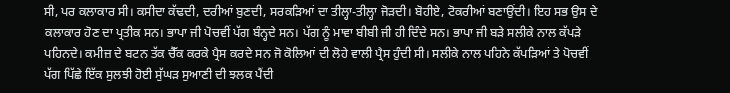ਸੀ, ਪਰ ਕਲਾਕਾਰ ਸੀ। ਕਸੀਦਾ ਕੱਢਦੀ, ਦਰੀਆਂ ਬੁਣਦੀ, ਸਰਕੜਿਆਂ ਦਾ ਤੀਲ੍ਹਾ-ਤੀਲ੍ਹਾ ਜੋੜਦੀ। ਬੋਹੀਏ, ਟੋਕਰੀਆਂ ਬਣਾਉਂਦੀ। ਇਹ ਸਭ ਉਸ ਦੇ ਕਲਾਕਾਰ ਹੋਣ ਦਾ ਪ੍ਰਤੀਕ ਸਨ। ਭਾਪਾ ਜੀ ਪੋਚਵੀਂ ਪੱਗ ਬੰਨ੍ਹਦੇ ਸਨ। ਪੱਗ ਨੂੰ ਮਾਵਾ ਬੀਬੀ ਜੀ ਹੀ ਦਿੰਦੇ ਸਨ। ਭਾਪਾ ਜੀ ਬੜੇ ਸਲੀਕੇ ਨਾਲ ਕੱਪੜੇ ਪਹਿਨਦੇ। ਕਮੀਜ਼ ਦੇ ਬਟਨ ਤੱਕ ਚੈੱਕ ਕਰਕੇ ਪ੍ਰੈਸ ਕਰਦੇ ਸਨ ਜੋ ਕੋਲਿਆਂ ਦੀ ਲੋਹੇ ਵਾਲੀ ਪ੍ਰੈਸ ਹੁੰਦੀ ਸੀ। ਸਲੀਕੇ ਨਾਲ ਪਹਿਨੇ ਕੱਪੜਿਆਂ ਤੇ ਪੋਚਵੀਂ ਪੱਗ ਪਿੱਛੇ ਇੱਕ ਸੁਲਝੀ ਹੋਈ ਸੁੱਘੜ ਸੁਆਣੀ ਦੀ ਝਲਕ ਪੈਂਦੀ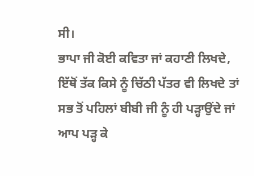ਸੀ।
ਭਾਪਾ ਜੀ ਕੋਈ ਕਵਿਤਾ ਜਾਂ ਕਹਾਣੀ ਲਿਖਦੇ,
ਇੱਥੋਂ ਤੱਕ ਕਿਸੇ ਨੂੰ ਚਿੱਠੀ ਪੱਤਰ ਵੀ ਲਿਖਦੇ ਤਾਂ
ਸਭ ਤੋਂ ਪਹਿਲਾਂ ਬੀਬੀ ਜੀ ਨੂੰ ਹੀ ਪੜ੍ਹਾਉਂਦੇ ਜਾਂ
ਆਪ ਪੜ੍ਹ ਕੇ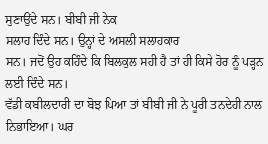ਸੁਣਾਉਂਦੇ ਸਨ। ਬੀਬੀ ਜੀ ਨੇਕ
ਸਲਾਹ ਦਿੰਦੇ ਸਨ। ਉਨ੍ਹਾਂ ਦੇ ਅਸਲੀ ਸਲਾਹਕਾਰ
ਸਨ। ਜਦੋਂ ਉਹ ਕਹਿੰਦੇ ਕਿ ਬਿਲਕੁਲ ਸਹੀ ਹੈ ਤਾਂ ਹੀ ਕਿਸੇ ਹੋਰ ਨੂੰ ਪੜ੍ਹਨ ਲਈ ਦਿੰਦੇ ਸਨ।
ਵੱਡੀ ਕਬੀਲਦਾਰੀ ਦਾ ਬੋਝ ਪਿਆ ਤਾਂ ਬੀਬੀ ਜੀ ਨੇ ਪੂਰੀ ਤਨਦੇਹੀ ਨਾਲ ਨਿਭਾਇਆ। ਘਰ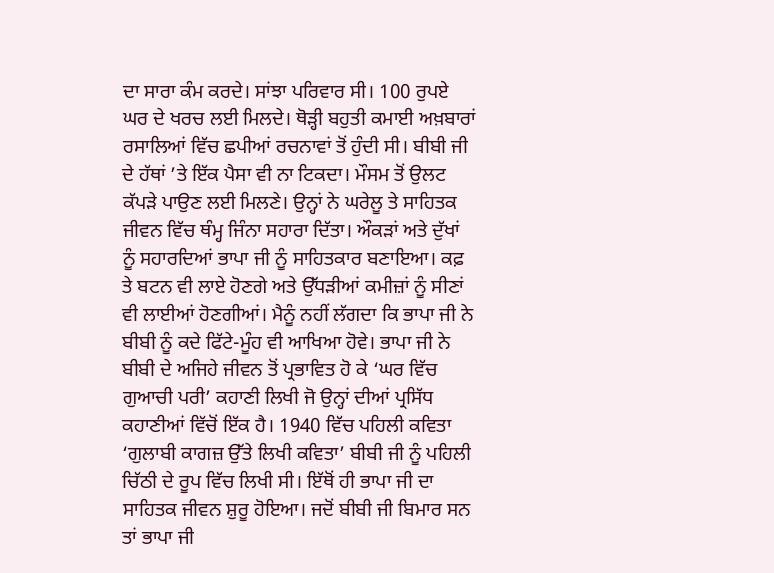ਦਾ ਸਾਰਾ ਕੰਮ ਕਰਦੇ। ਸਾਂਝਾ ਪਰਿਵਾਰ ਸੀ। 100 ਰੁਪਏ ਘਰ ਦੇ ਖਰਚ ਲਈ ਮਿਲਦੇ। ਥੋੜ੍ਹੀ ਬਹੁਤੀ ਕਮਾਈ ਅਖ਼ਬਾਰਾਂ ਰਸਾਲਿਆਂ ਵਿੱਚ ਛਪੀਆਂ ਰਚਨਾਵਾਂ ਤੋਂ ਹੁੰਦੀ ਸੀ। ਬੀਬੀ ਜੀ ਦੇ ਹੱਥਾਂ ’ਤੇ ਇੱਕ ਪੈਸਾ ਵੀ ਨਾ ਟਿਕਦਾ। ਮੌਸਮ ਤੋਂ ਉਲਟ ਕੱਪੜੇ ਪਾਉਣ ਲਈ ਮਿਲਣੇ। ਉਨ੍ਹਾਂ ਨੇ ਘਰੇਲੂ ਤੇ ਸਾਹਿਤਕ ਜੀਵਨ ਵਿੱਚ ਥੰਮ੍ਹ ਜਿੰਨਾ ਸਹਾਰਾ ਦਿੱਤਾ। ਔਕੜਾਂ ਅਤੇ ਦੁੱਖਾਂ ਨੂੰ ਸਹਾਰਦਿਆਂ ਭਾਪਾ ਜੀ ਨੂੰ ਸਾਹਿਤਕਾਰ ਬਣਾਇਆ। ਕਫ਼ ਤੇ ਬਟਨ ਵੀ ਲਾਏ ਹੋਣਗੇ ਅਤੇ ਉੱਧੜੀਆਂ ਕਮੀਜ਼ਾਂ ਨੂੰ ਸੀਣਾਂ ਵੀ ਲਾਈਆਂ ਹੋਣਗੀਆਂ। ਮੈਨੂੰ ਨਹੀਂ ਲੱਗਦਾ ਕਿ ਭਾਪਾ ਜੀ ਨੇ ਬੀਬੀ ਨੂੰ ਕਦੇ ਫਿੱਟੇ-ਮੂੰਹ ਵੀ ਆਖਿਆ ਹੋਵੇ। ਭਾਪਾ ਜੀ ਨੇ ਬੀਬੀ ਦੇ ਅਜਿਹੇ ਜੀਵਨ ਤੋਂ ਪ੍ਰਭਾਵਿਤ ਹੋ ਕੇ ‘ਘਰ ਵਿੱਚ ਗੁਆਚੀ ਪਰੀ’ ਕਹਾਣੀ ਲਿਖੀ ਜੋ ਉਨ੍ਹਾਂ ਦੀਆਂ ਪ੍ਰਸਿੱਧ ਕਹਾਣੀਆਂ ਵਿੱਚੋਂ ਇੱਕ ਹੈ। 1940 ਵਿੱਚ ਪਹਿਲੀ ਕਵਿਤਾ ‘ਗੁਲਾਬੀ ਕਾਗਜ਼ ਉੱਤੇ ਲਿਖੀ ਕਵਿਤਾ’ ਬੀਬੀ ਜੀ ਨੂੰ ਪਹਿਲੀ ਚਿੱਠੀ ਦੇ ਰੂਪ ਵਿੱਚ ਲਿਖੀ ਸੀ। ਇੱਥੋਂ ਹੀ ਭਾਪਾ ਜੀ ਦਾ ਸਾਹਿਤਕ ਜੀਵਨ ਸ਼ੁਰੂ ਹੋਇਆ। ਜਦੋਂ ਬੀਬੀ ਜੀ ਬਿਮਾਰ ਸਨ ਤਾਂ ਭਾਪਾ ਜੀ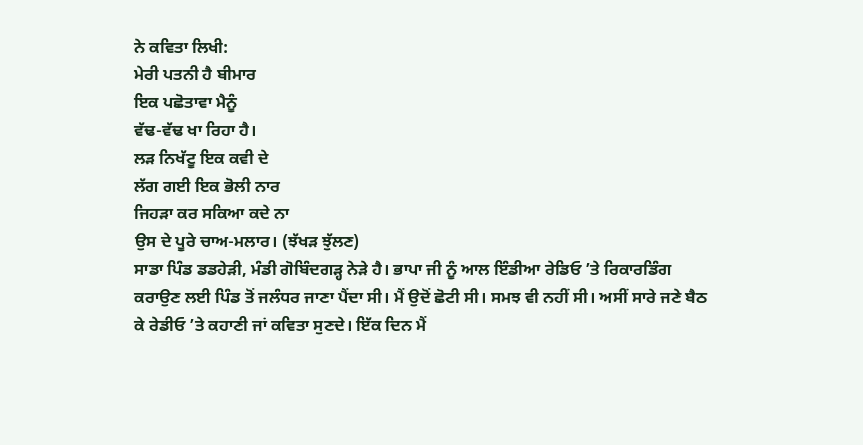ਨੇ ਕਵਿਤਾ ਲਿਖੀ:
ਮੇਰੀ ਪਤਨੀ ਹੈ ਬੀਮਾਰ
ਇਕ ਪਛੋਤਾਵਾ ਮੈਨੂੰ
ਵੱਢ-ਵੱਢ ਖਾ ਰਿਹਾ ਹੈ।
ਲੜ ਨਿਖੱਟੂ ਇਕ ਕਵੀ ਦੇ
ਲੱਗ ਗਈ ਇਕ ਭੋਲੀ ਨਾਰ
ਜਿਹੜਾ ਕਰ ਸਕਿਆ ਕਦੇ ਨਾ
ਉਸ ਦੇ ਪੂਰੇ ਚਾਅ-ਮਲਾਰ। (ਝੱਖੜ ਝੁੱਲਣ)
ਸਾਡਾ ਪਿੰਡ ਡਡਹੇੜੀ, ਮੰਡੀ ਗੋਬਿੰਦਗੜ੍ਹ ਨੇੜੇ ਹੈ। ਭਾਪਾ ਜੀ ਨੂੰ ਆਲ ਇੰਡੀਆ ਰੇਡਿਓ ’ਤੇ ਰਿਕਾਰਡਿੰਗ ਕਰਾਉਣ ਲਈ ਪਿੰਡ ਤੋਂ ਜਲੰਧਰ ਜਾਣਾ ਪੈਂਦਾ ਸੀ। ਮੈਂ ਉਦੋਂ ਛੋਟੀ ਸੀ। ਸਮਝ ਵੀ ਨਹੀਂ ਸੀ। ਅਸੀਂ ਸਾਰੇ ਜਣੇ ਬੈਠ ਕੇ ਰੇਡੀਓ ’ਤੇ ਕਹਾਣੀ ਜਾਂ ਕਵਿਤਾ ਸੁਣਦੇ। ਇੱਕ ਦਿਨ ਮੈਂ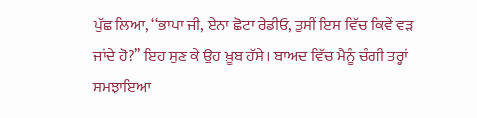ਪੁੱਛ ਲਿਆ, ‘‘ਭਾਪਾ ਜੀ, ਏਨਾ ਛੋਟਾ ਰੇਡੀਓ, ਤੁਸੀਂ ਇਸ ਵਿੱਚ ਕਿਵੇਂ ਵੜ ਜਾਂਦੇ ਹੋ?’’ ਇਹ ਸੁਣ ਕੇ ਉਹ ਖ਼ੂਬ ਹੱਸੇ। ਬਾਅਦ ਵਿੱਚ ਮੈਨੂੰ ਚੰਗੀ ਤਰ੍ਹਾਂ ਸਮਝਾਇਆ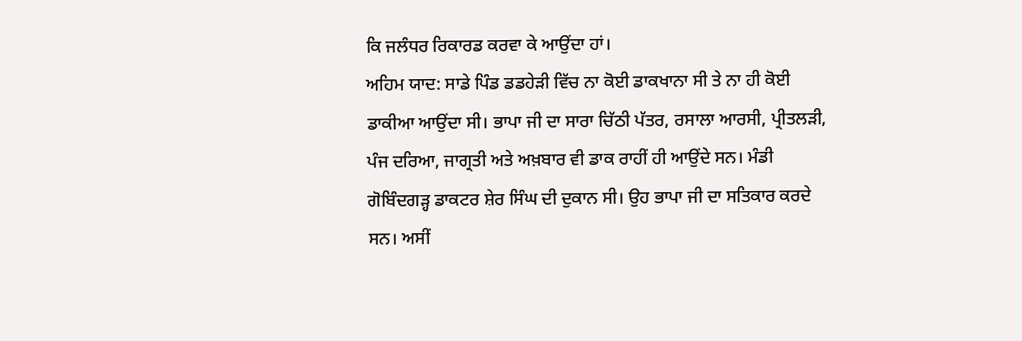ਕਿ ਜਲੰਧਰ ਰਿਕਾਰਡ ਕਰਵਾ ਕੇ ਆਉਂਦਾ ਹਾਂ।
ਅਹਿਮ ਯਾਦ: ਸਾਡੇ ਪਿੰਡ ਡਡਹੇੜੀ ਵਿੱਚ ਨਾ ਕੋਈ ਡਾਕਖਾਨਾ ਸੀ ਤੇ ਨਾ ਹੀ ਕੋਈ ਡਾਕੀਆ ਆਉਂਦਾ ਸੀ। ਭਾਪਾ ਜੀ ਦਾ ਸਾਰਾ ਚਿੱਠੀ ਪੱਤਰ, ਰਸਾਲਾ ਆਰਸੀ, ਪ੍ਰੀਤਲੜੀ, ਪੰਜ ਦਰਿਆ, ਜਾਗ੍ਰਤੀ ਅਤੇ ਅਖ਼ਬਾਰ ਵੀ ਡਾਕ ਰਾਹੀਂ ਹੀ ਆਉਂਦੇ ਸਨ। ਮੰਡੀ ਗੋਬਿੰਦਗੜ੍ਹ ਡਾਕਟਰ ਸ਼ੇਰ ਸਿੰਘ ਦੀ ਦੁਕਾਨ ਸੀ। ਉਹ ਭਾਪਾ ਜੀ ਦਾ ਸਤਿਕਾਰ ਕਰਦੇ ਸਨ। ਅਸੀਂ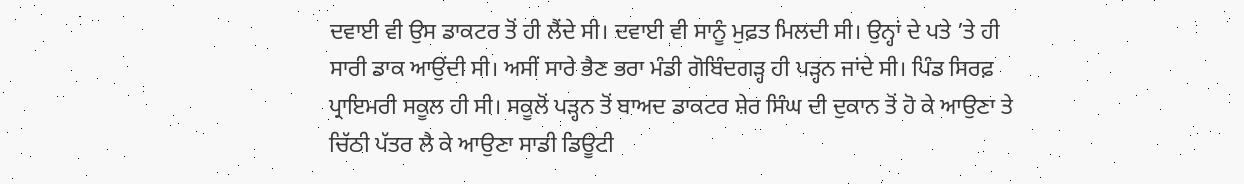ਦਵਾਈ ਵੀ ਉਸ ਡਾਕਟਰ ਤੋਂ ਹੀ ਲੈਂਦੇ ਸੀ। ਦਵਾਈ ਵੀ ਸਾਨੂੰ ਮੁਫ਼ਤ ਮਿਲਦੀ ਸੀ। ਉਨ੍ਹਾਂ ਦੇ ਪਤੇ ’ਤੇ ਹੀ ਸਾਰੀ ਡਾਕ ਆਉਂਦੀ ਸੀ। ਅਸੀਂ ਸਾਰੇ ਭੈਣ ਭਰਾ ਮੰਡੀ ਗੋਬਿੰਦਗੜ੍ਹ ਹੀ ਪੜ੍ਹਨ ਜਾਂਦੇ ਸੀ। ਪਿੰਡ ਸਿਰਫ਼ ਪ੍ਰਾਇਮਰੀ ਸਕੂਲ ਹੀ ਸੀ। ਸਕੂਲੋਂ ਪੜ੍ਹਨ ਤੋਂ ਬਾਅਦ ਡਾਕਟਰ ਸ਼ੇਰ ਸਿੰਘ ਦੀ ਦੁਕਾਨ ਤੋਂ ਹੋ ਕੇ ਆਉਣਾ ਤੇ ਚਿੱਠੀ ਪੱਤਰ ਲੈ ਕੇ ਆਉਣਾ ਸਾਡੀ ਡਿਊਟੀ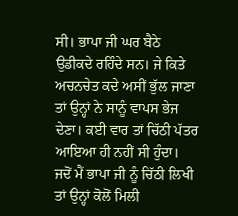ਸੀ। ਭਾਪਾ ਜੀ ਘਰ ਬੈਠੇ ਉਡੀਕਦੇ ਰਹਿੰਦੇ ਸਨ। ਜੇ ਕਿਤੇ ਅਚਨਚੇਤ ਕਦੇ ਅਸੀਂ ਭੁੱਲ ਜਾਣਾ ਤਾਂ ਉਨ੍ਹਾਂ ਨੇ ਸਾਨੂੰ ਵਾਪਸ ਭੇਜ ਦੇਣਾ। ਕਈ ਵਾਰ ਤਾਂ ਚਿੱਠੀ ਪੱਤਰ ਆਇਆ ਹੀ ਨਹੀਂ ਸੀ ਹੁੰਦਾ।
ਜਦੋਂ ਮੈਂ ਭਾਪਾ ਜੀ ਨੂੰ ਚਿੱਠੀ ਲਿਖੀ ਤਾਂ ਉਨ੍ਹਾਂ ਕੋਲੋਂ ਮਿਲੀ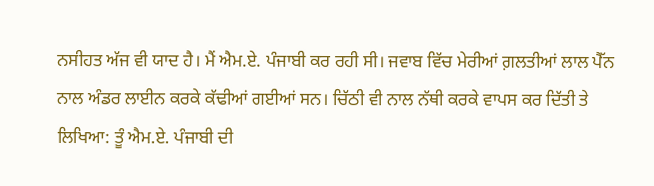ਨਸੀਹਤ ਅੱਜ ਵੀ ਯਾਦ ਹੈ। ਮੈਂ ਐਮ.ਏ. ਪੰਜਾਬੀ ਕਰ ਰਹੀ ਸੀ। ਜਵਾਬ ਵਿੱਚ ਮੇਰੀਆਂ ਗ਼ਲਤੀਆਂ ਲਾਲ ਪੈੱਨ ਨਾਲ ਅੰਡਰ ਲਾਈਨ ਕਰਕੇ ਕੱਢੀਆਂ ਗਈਆਂ ਸਨ। ਚਿੱਠੀ ਵੀ ਨਾਲ ਨੱਥੀ ਕਰਕੇ ਵਾਪਸ ਕਰ ਦਿੱਤੀ ਤੇ ਲਿਖਿਆ: ਤੂੰ ਐਮ.ਏ. ਪੰਜਾਬੀ ਦੀ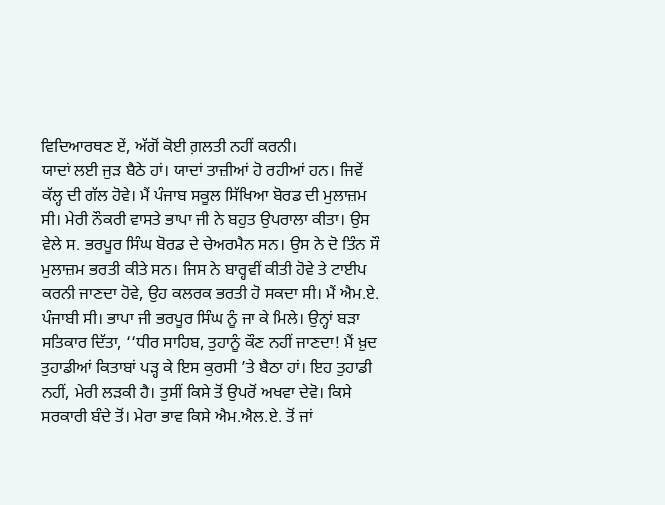ਵਿਦਿਆਰਥਣ ਏਂ, ਅੱਗੋਂ ਕੋਈ ਗ਼ਲਤੀ ਨਹੀਂ ਕਰਨੀ।
ਯਾਦਾਂ ਲਈ ਜੁੜ ਬੈਠੇ ਹਾਂ। ਯਾਦਾਂ ਤਾਜ਼ੀਆਂ ਹੋ ਰਹੀਆਂ ਹਨ। ਜਿਵੇਂ ਕੱਲ੍ਹ ਦੀ ਗੱਲ ਹੋਵੇ। ਮੈਂ ਪੰਜਾਬ ਸਕੂਲ ਸਿੱਖਿਆ ਬੋਰਡ ਦੀ ਮੁਲਾਜ਼ਮ ਸੀ। ਮੇਰੀ ਨੌਕਰੀ ਵਾਸਤੇ ਭਾਪਾ ਜੀ ਨੇ ਬਹੁਤ ਉਪਰਾਲਾ ਕੀਤਾ। ਉਸ ਵੇਲੇ ਸ. ਭਰਪੂਰ ਸਿੰਘ ਬੋਰਡ ਦੇ ਚੇਅਰਮੈਨ ਸਨ। ਉਸ ਨੇ ਦੋ ਤਿੰਨ ਸੌ ਮੁਲਾਜ਼ਮ ਭਰਤੀ ਕੀਤੇ ਸਨ। ਜਿਸ ਨੇ ਬਾਰ੍ਹਵੀਂ ਕੀਤੀ ਹੋਵੇ ਤੇ ਟਾਈਪ ਕਰਨੀ ਜਾਣਦਾ ਹੋਵੇ, ਉਹ ਕਲਰਕ ਭਰਤੀ ਹੋ ਸਕਦਾ ਸੀ। ਮੈਂ ਐਮ.ਏ. ਪੰਜਾਬੀ ਸੀ। ਭਾਪਾ ਜੀ ਭਰਪੂਰ ਸਿੰਘ ਨੂੰ ਜਾ ਕੇ ਮਿਲੇ। ਉਨ੍ਹਾਂ ਬੜਾ ਸਤਿਕਾਰ ਦਿੱਤਾ, ‘‘ਧੀਰ ਸਾਹਿਬ, ਤੁਹਾਨੂੰ ਕੌਣ ਨਹੀਂ ਜਾਣਦਾ! ਮੈਂ ਖ਼ੁਦ ਤੁਹਾਡੀਆਂ ਕਿਤਾਬਾਂ ਪੜ੍ਹ ਕੇ ਇਸ ਕੁਰਸੀ ’ਤੇ ਬੈਠਾ ਹਾਂ। ਇਹ ਤੁਹਾਡੀ ਨਹੀਂ, ਮੇਰੀ ਲੜਕੀ ਹੈ। ਤੁਸੀਂ ਕਿਸੇ ਤੋਂ ਉਪਰੋਂ ਅਖਵਾ ਦੇਵੋ। ਕਿਸੇ ਸਰਕਾਰੀ ਬੰਦੇ ਤੋਂ। ਮੇਰਾ ਭਾਵ ਕਿਸੇ ਐਮ.ਐਲ.ਏ. ਤੋਂ ਜਾਂ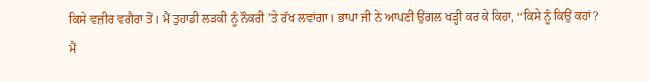ਕਿਸੇ ਵਜ਼ੀਰ ਵਗੈਰਾ ਤੋਂ। ਮੈਂ ਤੁਹਾਡੀ ਲੜਕੀ ਨੂੰ ਨੌਕਰੀ ’ਤੇ ਰੱਖ ਲਵਾਂਗਾ। ਭਾਪਾ ਜੀ ਨੇ ਆਪਣੀ ਉਂਗਲ ਖੜ੍ਹੀ ਕਰ ਕੇ ਕਿਹਾ, ‘‘ਕਿਸੇ ਨੂੰ ਕਿਉਂ ਕਹਾਂ? ਮੈਂ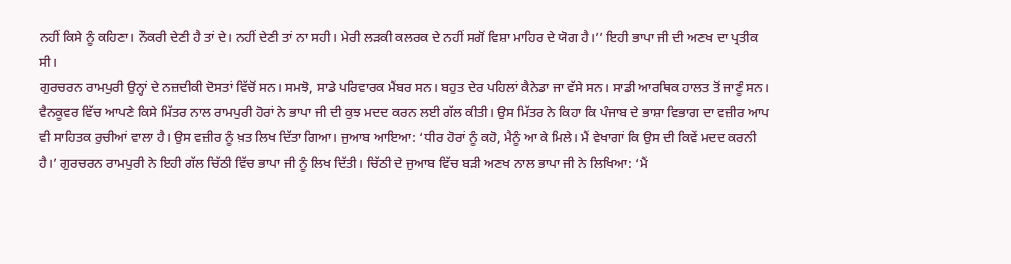ਨਹੀਂ ਕਿਸੇ ਨੂੰ ਕਹਿਣਾ। ਨੌਕਰੀ ਦੇਣੀ ਹੈ ਤਾਂ ਦੇ। ਨਹੀਂ ਦੇਣੀ ਤਾਂ ਨਾ ਸਹੀ। ਮੇਰੀ ਲੜਕੀ ਕਲਰਕ ਦੇ ਨਹੀਂ ਸਗੋਂ ਵਿਸ਼ਾ ਮਾਹਿਰ ਦੇ ਯੋਗ ਹੈ।’’ ਇਹੀ ਭਾਪਾ ਜੀ ਦੀ ਅਣਖ ਦਾ ਪ੍ਰਤੀਕ ਸੀ।
ਗੁਰਚਰਨ ਰਾਮਪੁਰੀ ਉਨ੍ਹਾਂ ਦੇ ਨਜ਼ਦੀਕੀ ਦੋਸਤਾਂ ਵਿੱਚੋਂ ਸਨ। ਸਮਝੋ, ਸਾਡੇ ਪਰਿਵਾਰਕ ਮੈਂਬਰ ਸਨ। ਬਹੁਤ ਦੇਰ ਪਹਿਲਾਂ ਕੈਨੇਡਾ ਜਾ ਵੱਸੇ ਸਨ। ਸਾਡੀ ਆਰਥਿਕ ਹਾਲਤ ਤੋਂ ਜਾਣੂੰ ਸਨ। ਵੈਨਕੂਵਰ ਵਿੱਚ ਆਪਣੇ ਕਿਸੇ ਮਿੱਤਰ ਨਾਲ ਰਾਮਪੁਰੀ ਹੋਰਾਂ ਨੇ ਭਾਪਾ ਜੀ ਦੀ ਕੁਝ ਮਦਦ ਕਰਨ ਲਈ ਗੱਲ ਕੀਤੀ। ਉਸ ਮਿੱਤਰ ਨੇ ਕਿਹਾ ਕਿ ਪੰਜਾਬ ਦੇ ਭਾਸ਼ਾ ਵਿਭਾਗ ਦਾ ਵਜ਼ੀਰ ਆਪ ਵੀ ਸਾਹਿਤਕ ਰੁਚੀਆਂ ਵਾਲਾ ਹੈ। ਉਸ ਵਜ਼ੀਰ ਨੂੰ ਖ਼ਤ ਲਿਖ ਦਿੱਤਾ ਗਿਆ। ਜੁਆਬ ਆਇਆ: ‘ਧੀਰ ਹੋਰਾਂ ਨੂੰ ਕਹੋ, ਮੈਨੂੰ ਆ ਕੇ ਮਿਲੇ। ਮੈਂ ਵੇਖਾਗਾਂ ਕਿ ਉਸ ਦੀ ਕਿਵੇਂ ਮਦਦ ਕਰਨੀ ਹੈ।’ ਗੁਰਚਰਨ ਰਾਮਪੁਰੀ ਨੇ ਇਹੀ ਗੱਲ ਚਿੱਠੀ ਵਿੱਚ ਭਾਪਾ ਜੀ ਨੂੰ ਲਿਖ ਦਿੱਤੀ। ਚਿੱਠੀ ਦੇ ਜੁਆਬ ਵਿੱਚ ਬੜੀ ਅਣਖ ਨਾਲ ਭਾਪਾ ਜੀ ਨੇ ਲਿਖਿਆ: ‘ਮੈਂ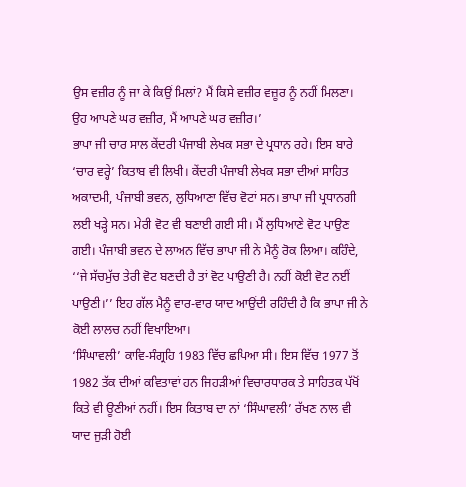ਉਸ ਵਜ਼ੀਰ ਨੂੰ ਜਾ ਕੇ ਕਿਉਂ ਮਿਲਾਂ? ਮੈਂ ਕਿਸੇ ਵਜ਼ੀਰ ਵਜ਼ੂਰ ਨੂੰ ਨਹੀਂ ਮਿਲਣਾ। ਉਹ ਆਪਣੇ ਘਰ ਵਜ਼ੀਰ, ਮੈਂ ਆਪਣੇ ਘਰ ਵਜ਼ੀਰ।’
ਭਾਪਾ ਜੀ ਚਾਰ ਸਾਲ ਕੇਂਦਰੀ ਪੰਜਾਬੀ ਲੇਖਕ ਸਭਾ ਦੇ ਪ੍ਰਧਾਨ ਰਹੇ। ਇਸ ਬਾਰੇ ‘ਚਾਰ ਵਰ੍ਹੇ’ ਕਿਤਾਬ ਵੀ ਲਿਖੀ। ਕੇਂਦਰੀ ਪੰਜਾਬੀ ਲੇਖਕ ਸਭਾ ਦੀਆਂ ਸਾਹਿਤ ਅਕਾਦਮੀ, ਪੰਜਾਬੀ ਭਵਨ, ਲੁਧਿਆਣਾ ਵਿੱਚ ਵੋਟਾਂ ਸਨ। ਭਾਪਾ ਜੀ ਪ੍ਰਧਾਨਗੀ ਲਈ ਖੜ੍ਹੇ ਸਨ। ਮੇਰੀ ਵੋਟ ਵੀ ਬਣਾਈ ਗਈ ਸੀ। ਮੈਂ ਲੁਧਿਆਣੇ ਵੋਟ ਪਾਉਣ ਗਈ। ਪੰਜਾਬੀ ਭਵਨ ਦੇ ਲਾਅਨ ਵਿੱਚ ਭਾਪਾ ਜੀ ਨੇ ਮੈਨੂੰ ਰੋਕ ਲਿਆ। ਕਹਿੰਦੇ, ‘‘ਜੇ ਸੱਚਮੁੱਚ ਤੇਰੀ ਵੋਟ ਬਣਦੀ ਹੈ ਤਾਂ ਵੋਟ ਪਾਉਣੀ ਹੈ। ਨਹੀਂ ਕੋਈ ਵੋਟ ਨਈਂ ਪਾਉਣੀ।’’ ਇਹ ਗੱਲ ਮੈਨੂੰ ਵਾਰ-ਵਾਰ ਯਾਦ ਆਉਂਦੀ ਰਹਿੰਦੀ ਹੈ ਕਿ ਭਾਪਾ ਜੀ ਨੇ ਕੋਈ ਲਾਲਚ ਨਹੀਂ ਵਿਖਾਇਆ।
‘ਸਿੰਘਾਵਲੀ’ ਕਾਵਿ-ਸੰਗ੍ਰਹਿ 1983 ਵਿੱਚ ਛਪਿਆ ਸੀ। ਇਸ ਵਿੱਚ 1977 ਤੋਂ 1982 ਤੱਕ ਦੀਆਂ ਕਵਿਤਾਵਾਂ ਹਨ ਜਿਹੜੀਆਂ ਵਿਚਾਰਧਾਰਕ ਤੇ ਸਾਹਿਤਕ ਪੱਖੋਂ ਕਿਤੇ ਵੀ ਊਣੀਆਂ ਨਹੀਂ। ਇਸ ਕਿਤਾਬ ਦਾ ਨਾਂ ‘ਸਿੰਘਾਵਲੀ’ ਰੱਖਣ ਨਾਲ ਵੀ ਯਾਦ ਜੁੜੀ ਹੋਈ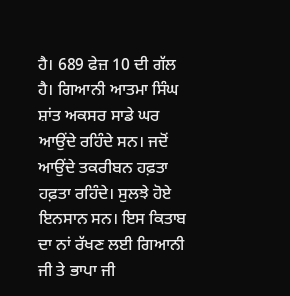ਹੈ। 689 ਫੇਜ਼ 10 ਦੀ ਗੱਲ ਹੈ। ਗਿਆਨੀ ਆਤਮਾ ਸਿੰਘ ਸ਼ਾਂਤ ਅਕਸਰ ਸਾਡੇ ਘਰ ਆਉਂਦੇ ਰਹਿੰਦੇ ਸਨ। ਜਦੋਂ ਆਉਂਦੇ ਤਕਰੀਬਨ ਹਫ਼ਤਾ ਹਫ਼ਤਾ ਰਹਿੰਦੇ। ਸੁਲਝੇ ਹੋਏ ਇਨਸਾਨ ਸਨ। ਇਸ ਕਿਤਾਬ ਦਾ ਨਾਂ ਰੱਖਣ ਲਈ ਗਿਆਨੀ ਜੀ ਤੇ ਭਾਪਾ ਜੀ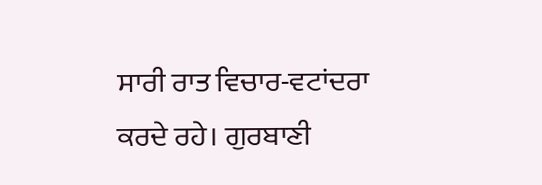ਸਾਰੀ ਰਾਤ ਵਿਚਾਰ-ਵਟਾਂਦਰਾ ਕਰਦੇ ਰਹੇ। ਗੁਰਬਾਣੀ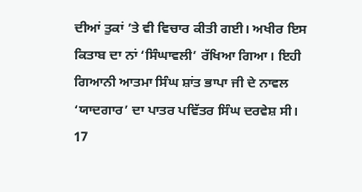ਦੀਆਂ ਤੁਕਾਂ ’ਤੇ ਵੀ ਵਿਚਾਰ ਕੀਤੀ ਗਈ। ਅਖੀਰ ਇਸ ਕਿਤਾਬ ਦਾ ਨਾਂ ‘ਸਿੰਘਾਵਲੀ’ ਰੱਖਿਆ ਗਿਆ। ਇਹੀ ਗਿਆਨੀ ਆਤਮਾ ਸਿੰਘ ਸ਼ਾਂਤ ਭਾਪਾ ਜੀ ਦੇ ਨਾਵਲ ‘ਯਾਦਗਾਰ’ ਦਾ ਪਾਤਰ ਪਵਿੱਤਰ ਸਿੰਘ ਦਰਵੇਸ਼ ਸੀ।
17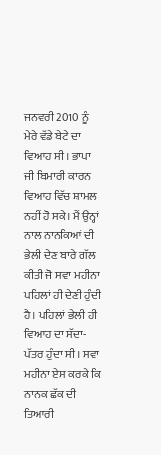ਜਨਵਰੀ 2010 ਨੂੰ ਮੇਰੇ ਵੱਡੇ ਬੇਟੇ ਦਾ ਵਿਆਹ ਸੀ। ਭਾਪਾ ਜੀ ਬਿਮਾਰੀ ਕਾਰਨ ਵਿਆਹ ਵਿੱਚ ਸ਼ਾਮਲ ਨਹੀਂ ਹੋ ਸਕੇ। ਮੈਂ ਉਨ੍ਹਾਂ ਨਾਲ ਨਾਨਕਿਆਂ ਦੀ ਭੇਲੀ ਦੇਣ ਬਾਰੇ ਗੱਲ ਕੀਤੀ ਜੋ ਸਵਾ ਮਹੀਨਾ ਪਹਿਲਾਂ ਹੀ ਦੇਣੀ ਹੁੰਦੀ ਹੈ। ਪਹਿਲਾਂ ਭੇਲੀ ਹੀ ਵਿਆਹ ਦਾ ਸੱਦਾ-ਪੱਤਰ ਹੁੰਦਾ ਸੀ। ਸਵਾ ਮਹੀਨਾ ਏਸ ਕਰਕੇ ਕਿ ਨਾਨਕ ਛੱਕ ਦੀ ਤਿਆਰੀ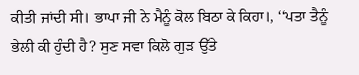ਕੀਤੀ ਜਾਂਦੀ ਸੀ। ਭਾਪਾ ਜੀ ਨੇ ਮੈਨੂੰ ਕੋਲ ਬਿਠਾ ਕੇ ਕਿਹਾ।, ‘‘ਪਤਾ ਤੈਨੂੰ ਭੇਲੀ ਕੀ ਹੁੰਦੀ ਹੈ? ਸੁਣ ਸਵਾ ਕਿਲੋ ਗੁੜ ਉੱਤੇ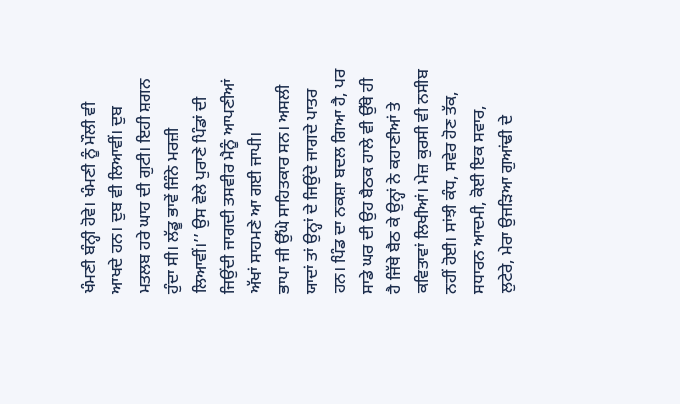ਖੰਮਣੀ ਬੰਨ੍ਹੀ ਹੋਵੇ। ਖੰਮਣੀ ਨੂੰ ਮੌਲੀ ਵੀ ਆਖਦੇ ਹਨ। ਦੁਬ ਵੀ ਲਿਆਵੀਂ। ਦੁਬ ਮਤਲਬ ਹਰੇ ਘਾਹ ਦੀ ਗੁਟੀ। ਇਹੀ ਸ਼ਗਨ ਹੁੰਦਾ ਸੀ। ਲੱਡੂ ਭਾਵੇਂ ਜਿੰਨੇ ਮਰਜ਼ੀ ਲਿਆਵੀਂ।’’ ਉਸ ਵੇਲੇ ਪੁਰਾਣੇ ਪਿੰਡਾਂ ਦੀ ਜਿਉਂਦੀ ਜਾਗਦੀ ਤਸਵੀਰ ਮੈਨੂੰ ਆਪਣੀਆਂ ਅੱਖਾਂ ਸਾਹਮਣੇ ਆ ਗਈ ਜਾਪੀ।
ਭਾਪਾ ਜੀ ਉੱਘੇ ਸਾਹਿਤਕਾਰ ਸਨ। ਅਸਲੀ ਯਾਦਾਂ ਤਾਂ ਉਨ੍ਹਾਂ ਦੇ ਜਿਉਂਦੇ ਜਾਗਦੇ ਪਾਤਰ ਹਨ। ਪਿੰਡ ਦਾ ਨਕਸ਼ਾ ਬਦਲ ਗਿਆ ਹੈ, ਪਰ ਸਾਡੇ ਘਰ ਦੀ ਉਹ ਬੈਠਕ ਹਾਲੇ ਵੀ ਉੱਥੇ ਹੀ ਹੈ ਜਿੱਥੇ ਬੈਠ ਕੇ ਉਨ੍ਹਾਂ ਨੇ ਕਹਾਣੀਆਂ ਤੇ ਕਵਿਤਾਵਾਂ ਲਿਖੀਆਂ। ਮੇਜ਼ ਕੁਰਸੀ ਵੀ ਨਸੀਬ ਨਹੀਂ ਹੋਈ। ਸਾਂਝੀ ਕੰਧ, ਸਵੇਰ ਹੋਣ ਤੱਕ, ਸਧਾਰਨ ਆਦਮੀ, ਕੋਈ ਇਕ ਸਵਾਰ, ਲੁਟੇਰੇ, ਮੇਰਾ ਉਜੜਿਆ ਗੁਆਂਢੀ ਦੇ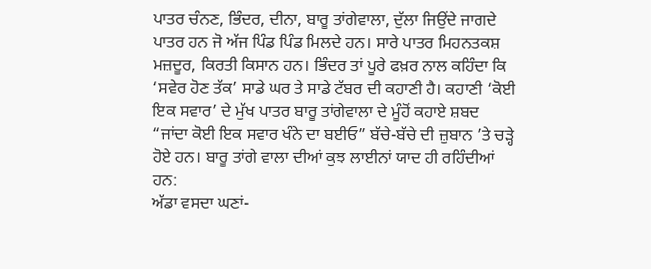ਪਾਤਰ ਚੰਨਣ, ਭਿੰਦਰ, ਦੀਨਾ, ਬਾਰੂ ਤਾਂਗੇਵਾਲਾ, ਦੁੱਲਾ ਜਿਉਂਦੇ ਜਾਗਦੇ ਪਾਤਰ ਹਨ ਜੋ ਅੱਜ ਪਿੰਡ ਪਿੰਡ ਮਿਲਦੇ ਹਨ। ਸਾਰੇ ਪਾਤਰ ਮਿਹਨਤਕਸ਼ ਮਜ਼ਦੂਰ, ਕਿਰਤੀ ਕਿਸਾਨ ਹਨ। ਭਿੰਦਰ ਤਾਂ ਪੂਰੇ ਫਖ਼ਰ ਨਾਲ ਕਹਿੰਦਾ ਕਿ ‘ਸਵੇਰ ਹੋਣ ਤੱਕ’ ਸਾਡੇ ਘਰ ਤੇ ਸਾਡੇ ਟੱਬਰ ਦੀ ਕਹਾਣੀ ਹੈ। ਕਹਾਣੀ ‘ਕੋਈ ਇਕ ਸਵਾਰ’ ਦੇ ਮੁੱਖ ਪਾਤਰ ਬਾਰੂ ਤਾਂਗੇਵਾਲਾ ਦੇ ਮੂੰਹੋਂ ਕਹਾਏ ਸ਼ਬਦ “ਜਾਂਦਾ ਕੋਈ ਇਕ ਸਵਾਰ ਖੰਨੇ ਦਾ ਬਈਓ” ਬੱਚੇ-ਬੱਚੇ ਦੀ ਜ਼ੁਬਾਨ ’ਤੇ ਚੜ੍ਹੇ ਹੋਏ ਹਨ। ਬਾਰੂ ਤਾਂਗੇ ਵਾਲਾ ਦੀਆਂ ਕੁਝ ਲਾਈਨਾਂ ਯਾਦ ਹੀ ਰਹਿੰਦੀਆਂ ਹਨ:
ਅੱਡਾ ਵਸਦਾ ਘਣਾਂ-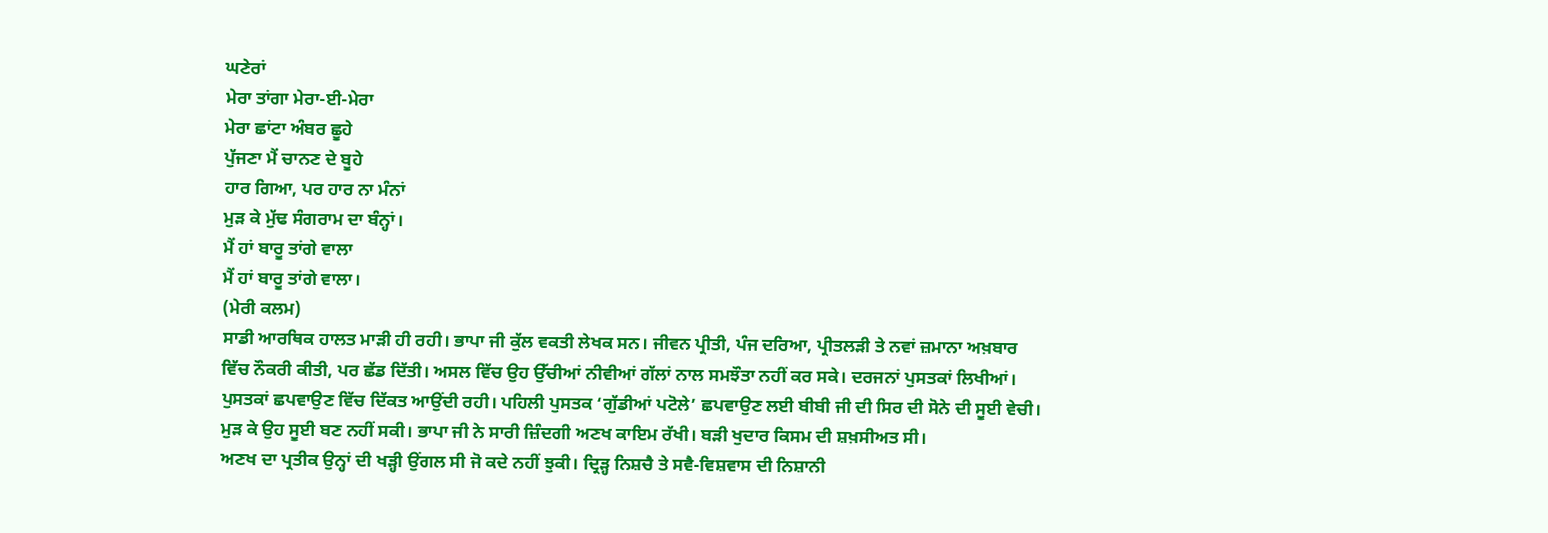ਘਣੇਰਾਂ
ਮੇਰਾ ਤਾਂਗਾ ਮੇਰਾ-ਈ-ਮੇਰਾ
ਮੇਰਾ ਛਾਂਟਾ ਅੰਬਰ ਛੂਹੇ
ਪੁੱਜਣਾ ਮੈਂ ਚਾਨਣ ਦੇ ਬੂਹੇ
ਹਾਰ ਗਿਆ, ਪਰ ਹਾਰ ਨਾ ਮੰਨਾਂ
ਮੁੜ ਕੇ ਮੁੱਢ ਸੰਗਰਾਮ ਦਾ ਬੰਨ੍ਹਾਂ।
ਮੈਂ ਹਾਂ ਬਾਰੂ ਤਾਂਗੇ ਵਾਲਾ
ਮੈਂ ਹਾਂ ਬਾਰੂ ਤਾਂਗੇ ਵਾਲਾ।
(ਮੇਰੀ ਕਲਮ)
ਸਾਡੀ ਆਰਥਿਕ ਹਾਲਤ ਮਾੜੀ ਹੀ ਰਹੀ। ਭਾਪਾ ਜੀ ਕੁੱਲ ਵਕਤੀ ਲੇਖਕ ਸਨ। ਜੀਵਨ ਪ੍ਰੀਤੀ, ਪੰਜ ਦਰਿਆ, ਪ੍ਰੀਤਲੜੀ ਤੇ ਨਵਾਂ ਜ਼ਮਾਨਾ ਅਖ਼ਬਾਰ ਵਿੱਚ ਨੌਕਰੀ ਕੀਤੀ, ਪਰ ਛੱਡ ਦਿੱਤੀ। ਅਸਲ ਵਿੱਚ ਉਹ ਉੱਚੀਆਂ ਨੀਵੀਆਂ ਗੱਲਾਂ ਨਾਲ ਸਮਝੌਤਾ ਨਹੀਂ ਕਰ ਸਕੇ। ਦਰਜਨਾਂ ਪੁਸਤਕਾਂ ਲਿਖੀਆਂ। ਪੁਸਤਕਾਂ ਛਪਵਾਉਣ ਵਿੱਚ ਦਿੱਕਤ ਆਉਂਦੀ ਰਹੀ। ਪਹਿਲੀ ਪੁਸਤਕ ‘ਗੁੱਡੀਆਂ ਪਟੋਲੇ’ ਛਪਵਾਉਣ ਲਈ ਬੀਬੀ ਜੀ ਦੀ ਸਿਰ ਦੀ ਸੋਨੇ ਦੀ ਸੂਈ ਵੇਚੀ। ਮੁੜ ਕੇ ਉਹ ਸੂਈ ਬਣ ਨਹੀਂ ਸਕੀ। ਭਾਪਾ ਜੀ ਨੇ ਸਾਰੀ ਜ਼ਿੰਦਗੀ ਅਣਖ ਕਾਇਮ ਰੱਖੀ। ਬੜੀ ਖੁਦਾਰ ਕਿਸਮ ਦੀ ਸ਼ਖ਼ਸੀਅਤ ਸੀ।
ਅਣਖ ਦਾ ਪ੍ਰਤੀਕ ਉਨ੍ਹਾਂ ਦੀ ਖੜ੍ਹੀ ਉਂਗਲ ਸੀ ਜੋ ਕਦੇ ਨਹੀਂ ਝੁਕੀ। ਦ੍ਰਿੜ੍ਹ ਨਿਸ਼ਚੈ ਤੇ ਸਵੈ-ਵਿਸ਼ਵਾਸ ਦੀ ਨਿਸ਼ਾਨੀ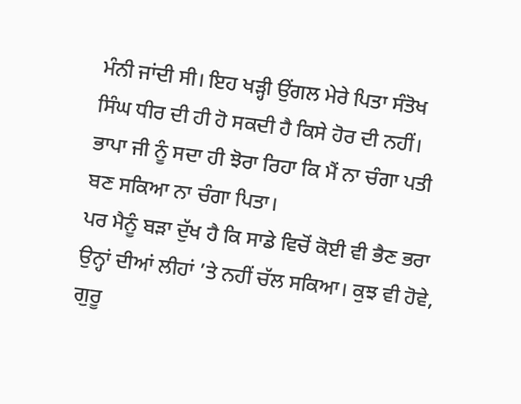ਮੰਨੀ ਜਾਂਦੀ ਸੀ। ਇਹ ਖੜ੍ਹੀ ਉਂਗਲ ਮੇਰੇ ਪਿਤਾ ਸੰਤੋਖ ਸਿੰਘ ਧੀਰ ਦੀ ਹੀ ਹੋ ਸਕਦੀ ਹੈ ਕਿਸੇ ਹੋਰ ਦੀ ਨਹੀਂ। ਭਾਪਾ ਜੀ ਨੂੰ ਸਦਾ ਹੀ ਝੋਰਾ ਰਿਹਾ ਕਿ ਮੈਂ ਨਾ ਚੰਗਾ ਪਤੀ ਬਣ ਸਕਿਆ ਨਾ ਚੰਗਾ ਪਿਤਾ।
ਪਰ ਮੈਨੂੰ ਬੜਾ ਦੁੱਖ ਹੈ ਕਿ ਸਾਡੇ ਵਿਚੋਂ ਕੋਈ ਵੀ ਭੈਣ ਭਰਾ ਉਨ੍ਹਾਂ ਦੀਆਂ ਲੀਹਾਂ ’ਤੇ ਨਹੀਂ ਚੱਲ ਸਕਿਆ। ਕੁਝ ਵੀ ਹੋਵੇ, ਗੁਰੂ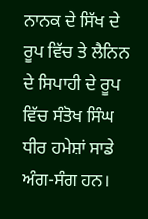ਨਾਨਕ ਦੇ ਸਿੱਖ ਦੇ ਰੂਪ ਵਿੱਚ ਤੇ ਲੈਨਿਨ ਦੇ ਸਿਪਾਹੀ ਦੇ ਰੂਪ ਵਿੱਚ ਸੰਤੋਖ ਸਿੰਘ ਧੀਰ ਹਮੇਸ਼ਾਂ ਸਾਡੇ ਅੰਗ-ਸੰਗ ਹਨ।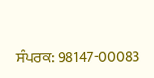ਸੰਪਰਕ: 98147-00083